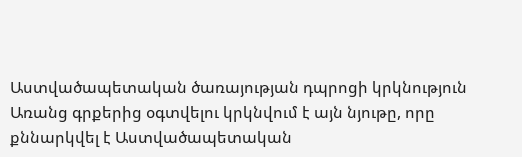Աստվածապետական ծառայության դպրոցի կրկնություն
Առանց գրքերից օգտվելու կրկնվում է այն նյութը, որը քննարկվել է Աստվածապետական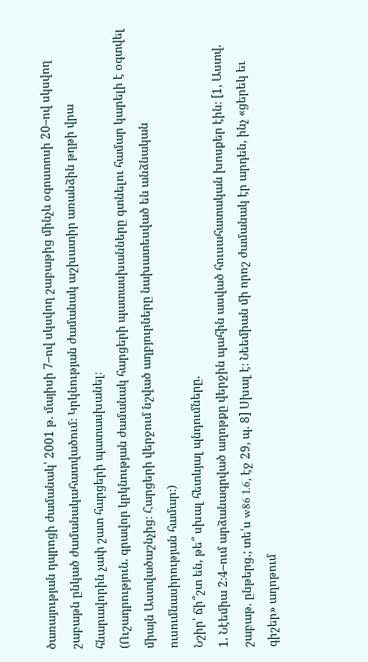ծառայության դպրոցի ժամանակ՝ 2001 թ. մայիսի 7–ով սկսվող շաբաթից մինչև օգոստոսի 20–ով սկսվող շաբաթն ընկած ժամանակահատվածում։ Կրկնության ժամանակ աշխատիր առանձին թղթի վրա հնարավորին չափ շատ հարցերի պատասխանել։
(Ուշադրություն. գրավոր կրկնության ժամանակ հարցերի պատասխանները գտնելու համար կարելի է օգտվել միայն Աստվածաշնչից։ Հարցերի վերջում նշված աղբյուրները նախատեսված են անձնական ուսումնասիրության համար։)
Նշիր՝ ճի՞շտ են, թե՞ սխալ հետևյալ պնդումները.
1. Նէեմիա 2։4–ում արձանագրված աղոթքը վերջին պահին ասված հուսահատական խոսքեր էին։ [1, Աստվ. շաբաթ. ընթերց.; տե՛ս w86 1.6, էջ 29, պ. 8] Սխալ է։ Նեեմիան մի որոշ ժամանակ էր արդեն, ինչ «ցերեկ եւ գիշեր» աղոթում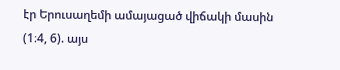էր Երուսաղեմի ամայացած վիճակի մասին (1։4, 6). այս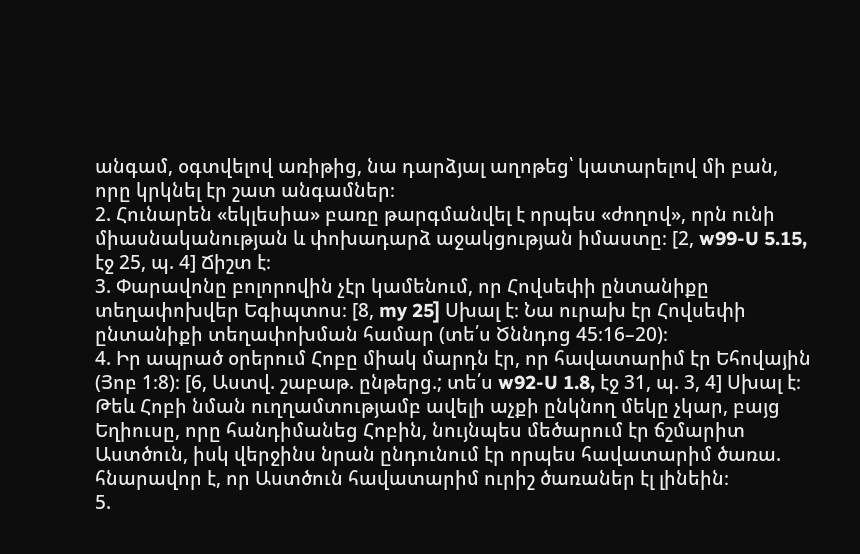անգամ, օգտվելով առիթից, նա դարձյալ աղոթեց՝ կատարելով մի բան, որը կրկնել էր շատ անգամներ։
2. Հունարեն «եկլեսիա» բառը թարգմանվել է որպես «ժողով», որն ունի միասնականության և փոխադարձ աջակցության իմաստը։ [2, w99-U 5.15, էջ 25, պ. 4] Ճիշտ է։
3. Փարավոնը բոլորովին չէր կամենում, որ Հովսեփի ընտանիքը տեղափոխվեր Եգիպտոս։ [8, my 25] Սխալ է։ Նա ուրախ էր Հովսեփի ընտանիքի տեղափոխման համար (տե՛ս Ծննդոց 45։16–20)։
4. Իր ապրած օրերում Հոբը միակ մարդն էր, որ հավատարիմ էր Եհովային (Յոբ 1։8)։ [6, Աստվ. շաբաթ. ընթերց.; տե՛ս w92-U 1.8, էջ 31, պ. 3, 4] Սխալ է։ Թեև Հոբի նման ուղղամտությամբ ավելի աչքի ընկնող մեկը չկար, բայց Եղիուսը, որը հանդիմանեց Հոբին, նույնպես մեծարում էր ճշմարիտ Աստծուն, իսկ վերջինս նրան ընդունում էր որպես հավատարիմ ծառա. հնարավոր է, որ Աստծուն հավատարիմ ուրիշ ծառաներ էլ լինեին։
5.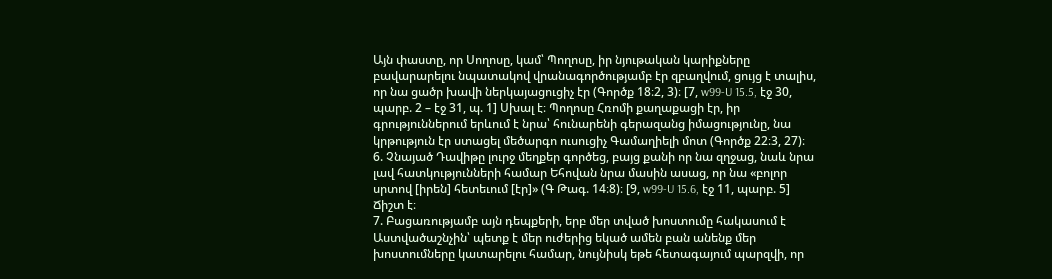Այն փաստը, որ Սողոսը, կամ՝ Պողոսը, իր նյութական կարիքները բավարարելու նպատակով վրանագործությամբ էր զբաղվում, ցույց է տալիս, որ նա ցածր խավի ներկայացուցիչ էր (Գործք 18։2, 3)։ [7, w99-U 15.5, էջ 30, պարբ. 2 – էջ 31, պ. 1] Սխալ է։ Պողոսը Հռոմի քաղաքացի էր, իր գրություններում երևում է նրա՝ հունարենի գերազանց իմացությունը, նա կրթություն էր ստացել մեծարգո ուսուցիչ Գամաղիելի մոտ (Գործք 22։3, 27)։
6. Չնայած Դավիթը լուրջ մեղքեր գործեց, բայց քանի որ նա զղջաց, նաև նրա լավ հատկությունների համար Եհովան նրա մասին ասաց, որ նա «բոլոր սրտով [իրեն] հետեւում [էր]» (Գ Թագ. 14։8)։ [9, w99-U 15.6, էջ 11, պարբ. 5] Ճիշտ է։
7. Բացառությամբ այն դեպքերի, երբ մեր տված խոստումը հակասում է Աստվածաշնչին՝ պետք է մեր ուժերից եկած ամեն բան անենք մեր խոստումները կատարելու համար, նույնիսկ եթե հետագայում պարզվի, որ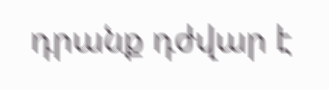դրանք դժվար է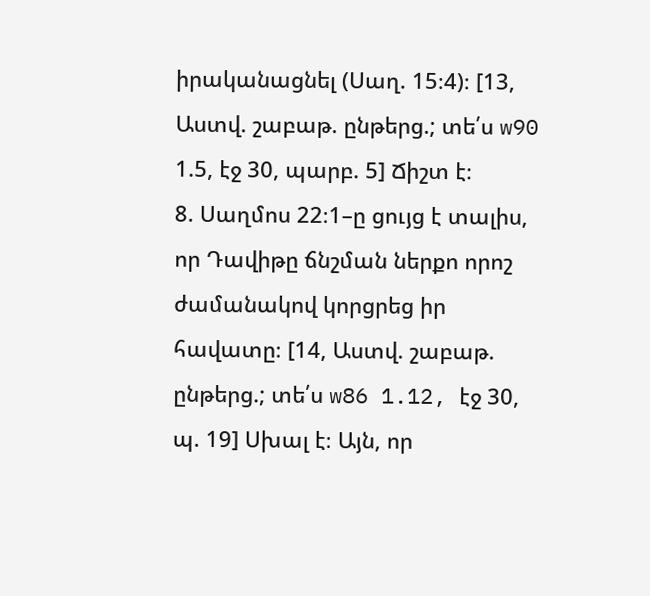իրականացնել (Սաղ. 15։4)։ [13, Աստվ. շաբաթ. ընթերց.; տե՛ս w90 1.5, էջ 30, պարբ. 5] Ճիշտ է։
8. Սաղմոս 22։1–ը ցույց է տալիս, որ Դավիթը ճնշման ներքո որոշ ժամանակով կորցրեց իր հավատը։ [14, Աստվ. շաբաթ. ընթերց.; տե՛ս w86 1.12, էջ 30, պ. 19] Սխալ է։ Այն, որ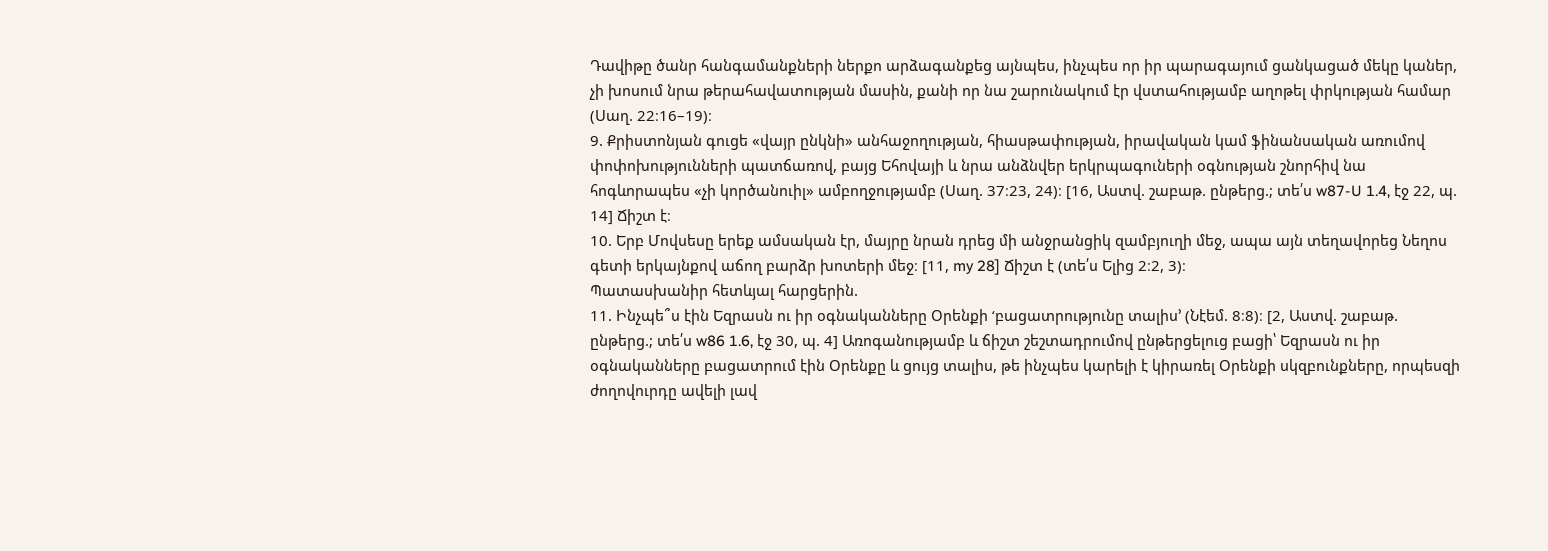Դավիթը ծանր հանգամանքների ներքո արձագանքեց այնպես, ինչպես որ իր պարագայում ցանկացած մեկը կաներ, չի խոսում նրա թերահավատության մասին, քանի որ նա շարունակում էր վստահությամբ աղոթել փրկության համար (Սաղ. 22։16–19)։
9. Քրիստոնյան գուցե «վայր ընկնի» անհաջողության, հիասթափության, իրավական կամ ֆինանսական առումով փոփոխությունների պատճառով, բայց Եհովայի և նրա անձնվեր երկրպագուների օգնության շնորհիվ նա հոգևորապես «չի կործանուիլ» ամբողջությամբ (Սաղ. 37։23, 24)։ [16, Աստվ. շաբաթ. ընթերց.; տե՛ս w87-U 1.4, էջ 22, պ. 14] Ճիշտ է։
10. Երբ Մովսեսը երեք ամսական էր, մայրը նրան դրեց մի անջրանցիկ զամբյուղի մեջ, ապա այն տեղավորեց Նեղոս գետի երկայնքով աճող բարձր խոտերի մեջ։ [11, my 28] Ճիշտ է (տե՛ս Ելից 2։2, 3)։
Պատասխանիր հետևյալ հարցերին.
11. Ինչպե՞ս էին Եզրասն ու իր օգնականները Օրենքի ‘բացատրությունը տալիս’ (Նէեմ. 8։8)։ [2, Աստվ. շաբաթ. ընթերց.; տե՛ս w86 1.6, էջ 30, պ. 4] Առոգանությամբ և ճիշտ շեշտադրումով ընթերցելուց բացի՝ Եզրասն ու իր օգնականները բացատրում էին Օրենքը և ցույց տալիս, թե ինչպես կարելի է կիրառել Օրենքի սկզբունքները, որպեսզի ժողովուրդը ավելի լավ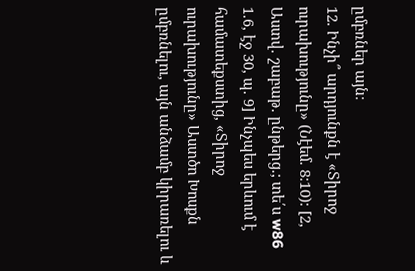ըմբռներ այն։
12. Ինչի՞ արդյունքն է «Տիրոջ ուրախությունը» (Նէեմ. 8։10)։ [2, Աստվ. շաբաթ. ընթերց.; տե՛ս w86 1.6, էջ 30, պ. 9] Ինչպես երևում է համատեքստից, «Տիրոջ ուրախությունը» Աստծո Խոսքն ըմբռնելու, այն անձամբ կիրառելու և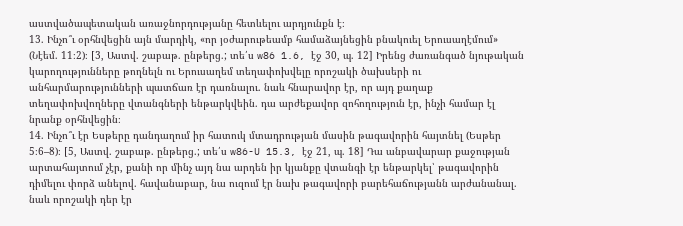աստվածապետական առաջնորդությանը հետևելու արդյունքն է։
13. Ինչո՞ւ օրհնվեցին այն մարդիկ, «որ յօժարութեամբ համաձայնեցին բնակուել Երուսաղէմում» (Նէեմ. 11։2)։ [3, Աստվ. շաբաթ. ընթերց.; տե՛ս w86 1.6, էջ 30, պ. 12] Իրենց ժառանգած նյութական կարողությունները թողնելն ու Երուսաղեմ տեղափոխվելը որոշակի ծախսերի ու անհարմարությունների պատճառ էր դառնալու. նաև հնարավոր էր, որ այդ քաղաք տեղափոխվողները վտանգների ենթարկվեին. դա արժեքավոր զոհողություն էր, ինչի համար էլ նրանք օրհնվեցին։
14. Ինչո՞ւ էր Եսթերը դանդաղում իր հատուկ մտադրության մասին թագավորին հայտնել (Եսթեր 5։6–8)։ [5, Աստվ. շաբաթ. ընթերց.; տե՛ս w86-U 15.3, էջ 21, պ. 18] Դա անբավարար քաջության արտահայտում չէր, քանի որ մինչ այդ նա արդեն իր կյանքը վտանգի էր ենթարկել՝ թագավորին դիմելու փորձ անելով. հավանաբար, նա ուզում էր նախ թագավորի բարեհաճությանն արժանանալ. նաև որոշակի դեր էր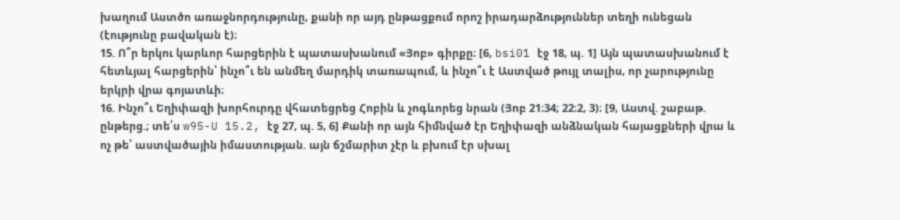խաղում Աստծո առաջնորդությունը, քանի որ այդ ընթացքում որոշ իրադարձություններ տեղի ունեցան (էությունը բավական է)։
15. Ո՞ր երկու կարևոր հարցերին է պատասխանում «Յոբ» գիրքը։ [6, bsi01 էջ 18, պ. 1] Այն պատասխանում է հետևյալ հարցերին՝ ինչո՞ւ են անմեղ մարդիկ տառապում, և ինչո՞ւ է Աստված թույլ տալիս, որ չարությունը երկրի վրա գոյատևի։
16. Ինչո՞ւ Եղիփազի խորհուրդը վհատեցրեց Հոբին և չոգևորեց նրան (Յոբ 21։34; 22։2, 3)։ [9, Աստվ. շաբաթ. ընթերց.; տե՛ս w95-U 15.2, էջ 27, պ. 5, 6] Քանի որ այն հիմնված էր Եղիփազի անձնական հայացքների վրա և ոչ թե՝ աստվածային իմաստության. այն ճշմարիտ չէր և բխում էր սխալ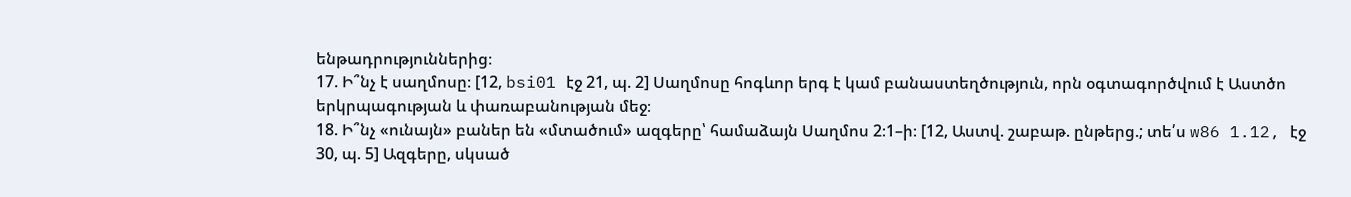ենթադրություններից։
17. Ի՞նչ է սաղմոսը։ [12, bsi01 էջ 21, պ. 2] Սաղմոսը հոգևոր երգ է կամ բանաստեղծություն, որն օգտագործվում է Աստծո երկրպագության և փառաբանության մեջ։
18. Ի՞նչ «ունայն» բաներ են «մտածում» ազգերը՝ համաձայն Սաղմոս 2։1–ի։ [12, Աստվ. շաբաթ. ընթերց.; տե՛ս w86 1.12, էջ 30, պ. 5] Ազգերը, սկսած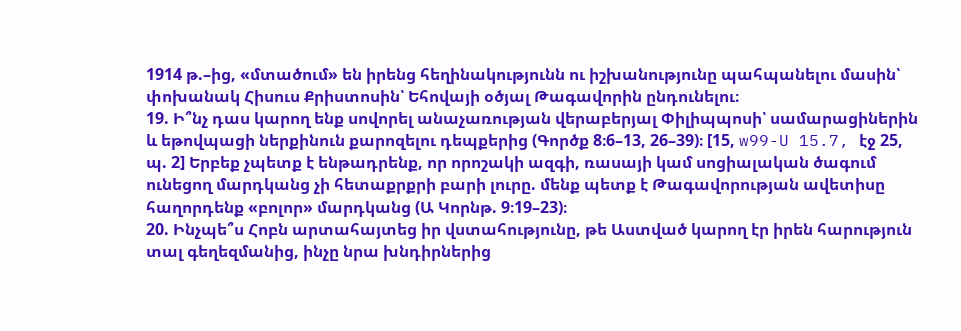1914 թ.–ից, «մտածում» են իրենց հեղինակությունն ու իշխանությունը պահպանելու մասին՝ փոխանակ Հիսուս Քրիստոսին՝ Եհովայի օծյալ Թագավորին ընդունելու։
19. Ի՞նչ դաս կարող ենք սովորել անաչառության վերաբերյալ Փիլիպպոսի՝ սամարացիներին և եթովպացի ներքինուն քարոզելու դեպքերից (Գործք 8։6–13, 26–39)։ [15, w99-U 15.7, էջ 25, պ. 2] Երբեք չպետք է ենթադրենք, որ որոշակի ազգի, ռասայի կամ սոցիալական ծագում ունեցող մարդկանց չի հետաքրքրի բարի լուրը. մենք պետք է Թագավորության ավետիսը հաղորդենք «բոլոր» մարդկանց (Ա Կորնթ. 9։19–23)։
20. Ինչպե՞ս Հոբն արտահայտեց իր վստահությունը, թե Աստված կարող էր իրեն հարություն տալ գեղեզմանից, ինչը նրա խնդիրներից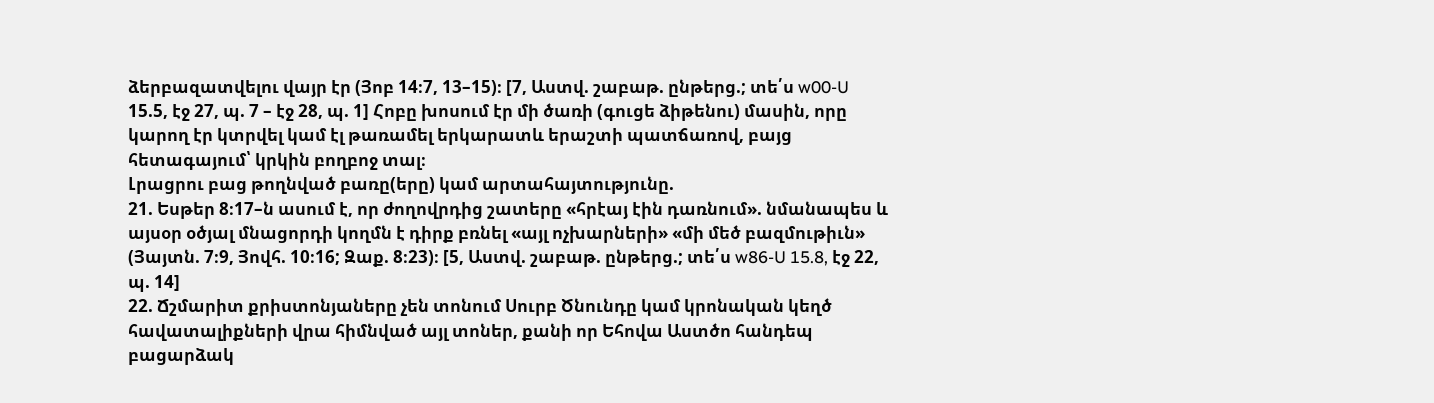ձերբազատվելու վայր էր (Յոբ 14։7, 13–15)։ [7, Աստվ. շաբաթ. ընթերց.; տե՛ս w00-U 15.5, էջ 27, պ. 7 – էջ 28, պ. 1] Հոբը խոսում էր մի ծառի (գուցե ձիթենու) մասին, որը կարող էր կտրվել կամ էլ թառամել երկարատև երաշտի պատճառով, բայց հետագայում՝ կրկին բողբոջ տալ։
Լրացրու բաց թողնված բառը(երը) կամ արտահայտությունը.
21. Եսթեր 8։17–ն ասում է, որ ժողովրդից շատերը «հրէայ էին դառնում». նմանապես և այսօր օծյալ մնացորդի կողմն է դիրք բռնել «այլ ոչխարների» «մի մեծ բազմութիւն» (Յայտն. 7։9, Յովհ. 10։16; Զաք. 8։23)։ [5, Աստվ. շաբաթ. ընթերց.; տե՛ս w86-U 15.8, էջ 22, պ. 14]
22. Ճշմարիտ քրիստոնյաները չեն տոնում Սուրբ Ծնունդը կամ կրոնական կեղծ հավատալիքների վրա հիմնված այլ տոներ, քանի որ Եհովա Աստծո հանդեպ բացարձակ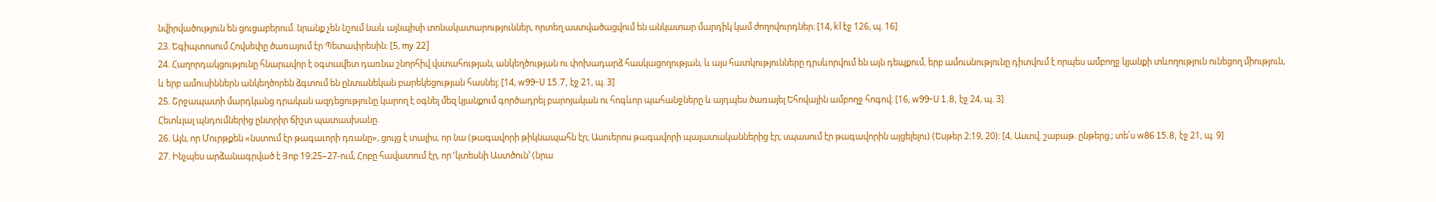նվիրվածություն են ցուցաբերում. նրանք չեն նշում նաև այնպիսի տոնակատարություններ, որտեղ աստվածացվում են անկատար մարդիկ կամ ժողովուրդներ։ [14, kl էջ 126, պ. 16]
23. Եգիպտոսում Հովսեփը ծառայում էր Պետափրեսին։ [5, my 22]
24. Հաղորդակցությունը հնարավոր է օգտավետ դառնա շնորհիվ վստահության, անկեղծության ու փոխադարձ հասկացողության, և այս հատկությունները դրսևորվում են այն դեպքում, երբ ամուսնությունը դիտվում է որպես ամբողջ կյանքի տևողություն ունեցող միություն, և երբ ամուսիններն անկեղծորեն ձգտում են ընտանեկան բարեկեցության հասնել։ [14, w99-U 15.7, էջ 21, պ. 3]
25. Շրջապատի մարդկանց դրական ազդեցությունը կարող է օգնել մեզ կյանքում գործադրել բարոյական ու հոգևոր պահանջները և այդպես ծառայել Եհովային ամբողջ հոգով։ [16, w99-U 1.8, էջ 24, պ. 3]
Հետևյալ պնդումներից ընտրիր ճիշտ պատասխանը.
26. Այն, որ Մուրթքեն «նստում էր թագաւորի դռանը», ցույց է տալիս, որ նա (թագավորի թիկնապահն էր; Ասուերոս թագավորի պալատականներից էր; սպասում էր թագավորին այցելելու) (Եսթեր 2։19, 20)։ [4, Աստվ. շաբաթ. ընթերց.; տե՛ս w86 15.8, էջ 21, պ. 9]
27. Ինչպես արձանագրված է Յոբ 19։25–27-ում, Հոբը հավատում էր, որ ‘կտեսնի Աստծուն’ (նրա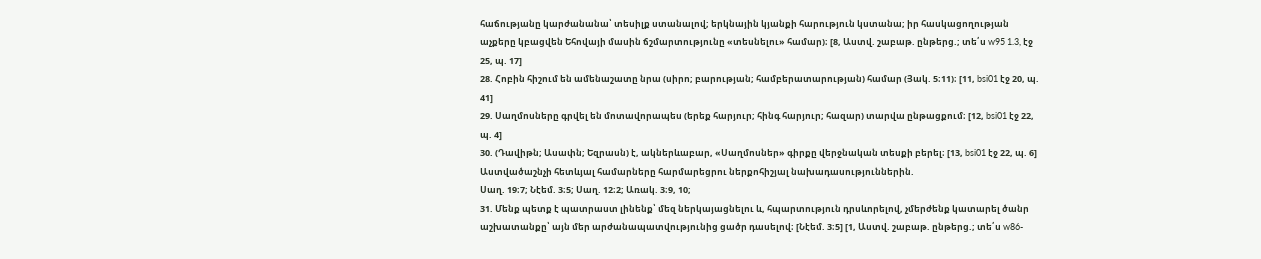հաճությանը կարժանանա՝ տեսիլք ստանալով; երկնային կյանքի հարություն կստանա; իր հասկացողության աչքերը կբացվեն Եհովայի մասին ճշմարտությունը «տեսնելու» համար)։ [8, Աստվ. շաբաթ. ընթերց.; տե՛ս w95 1.3, էջ 25, պ. 17]
28. Հոբին հիշում են ամենաշատը նրա (սիրո; բարության; համբերատարության) համար (Յակ. 5։11)։ [11, bsi01 էջ 20, պ. 41]
29. Սաղմոսները գրվել են մոտավորապես (երեք հարյուր; հինգ հարյուր; հազար) տարվա ընթացքում։ [12, bsi01 էջ 22, պ. 4]
30. (Դավիթն; Ասափն; Եզրասն) է, ակներևաբար, «Սաղմոսներ» գիրքը վերջնական տեսքի բերել։ [13, bsi01 էջ 22, պ. 6]
Աստվածաշնչի հետևյալ համարները հարմարեցրու ներքոհիշյալ նախադասություններին.
Սաղ. 19։7; Նէեմ. 3։5; Սաղ. 12։2; Առակ. 3։9, 10;
31. Մենք պետք է պատրաստ լինենք՝ մեզ ներկայացնելու և, հպարտություն դրսևորելով, չմերժենք կատարել ծանր աշխատանքը՝ այն մեր արժանապատվությունից ցածր դասելով։ [Նէեմ. 3։5] [1, Աստվ. շաբաթ. ընթերց.; տե՛ս w86-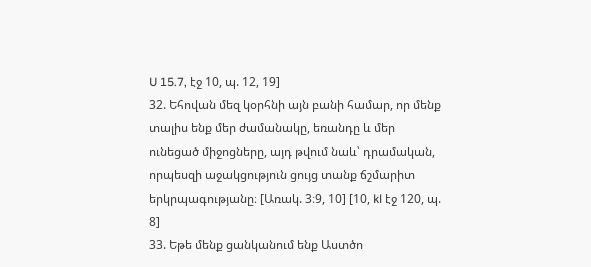U 15.7, էջ 10, պ. 12, 19]
32. Եհովան մեզ կօրհնի այն բանի համար, որ մենք տալիս ենք մեր ժամանակը, եռանդը և մեր ունեցած միջոցները, այդ թվում նաև՝ դրամական, որպեսզի աջակցություն ցույց տանք ճշմարիտ երկրպագությանը։ [Առակ. 3։9, 10] [10, kl էջ 120, պ. 8]
33. Եթե մենք ցանկանում ենք Աստծո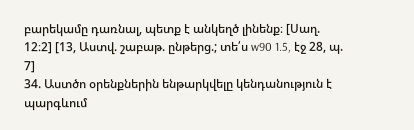բարեկամը դառնալ, պետք է անկեղծ լինենք։ [Սաղ. 12։2] [13, Աստվ. շաբաթ. ընթերց.; տե՛ս w90 1.5, էջ 28, պ. 7]
34. Աստծո օրենքներին ենթարկվելը կենդանություն է պարգևում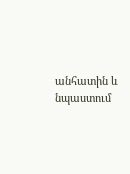անհատին և նպաստում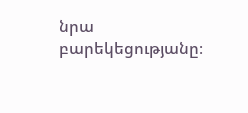նրա բարեկեցությանը։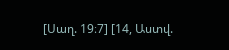[Սաղ. 19։7] [14, Աստվ.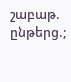շաբաթ. ընթերց.;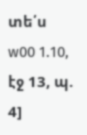տե՛ս w00 1.10, էջ 13, պ. 4]